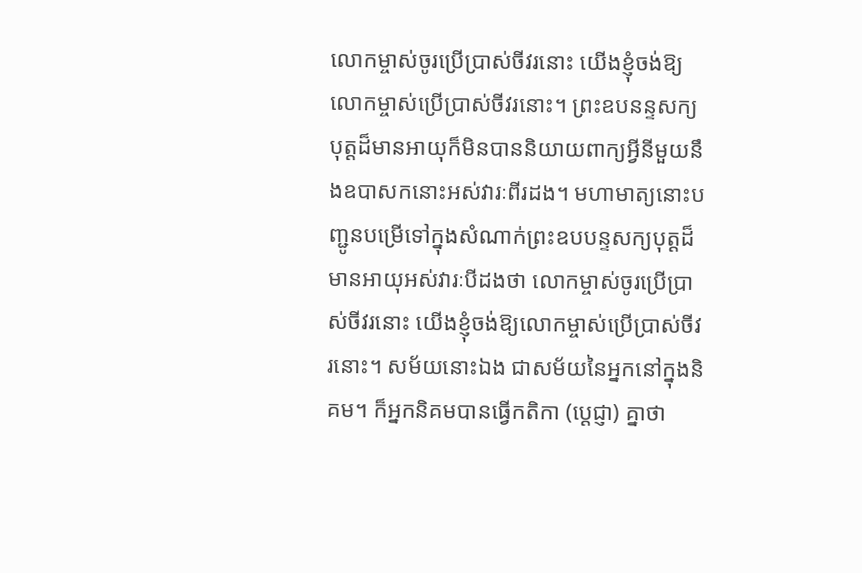លោកម្ចាស់ចូរប្រើប្រាស់ចីវរនោះ យើងខ្ញុំចង់ឱ្យលោកម្ចាស់ប្រើប្រាស់ចីវរនោះ។ ព្រះឧបនន្ទសក្យបុត្ដដ៏មានអាយុក៏មិនបាននិយាយពាក្យអ្វីនីមួយនឹងឧបាសកនោះអស់វារៈពីរដង។ មហាមាត្យនោះបញ្ជូនបម្រើទៅក្នុងសំណាក់ព្រះឧបបន្ទសក្យបុត្ដដ៏មានអាយុអស់វារៈបីដងថា លោកម្ចាស់ចូរប្រើប្រាស់ចីវរនោះ យើងខ្ញុំចង់ឱ្យលោកម្ចាស់ប្រើប្រាស់ចីវរនោះ។ សម័យនោះឯង ជាសម័យនៃអ្នកនៅក្នុងនិគម។ ក៏អ្នកនិគមបានធ្វើកតិកា (ប្ដេជ្ញា) គ្នាថា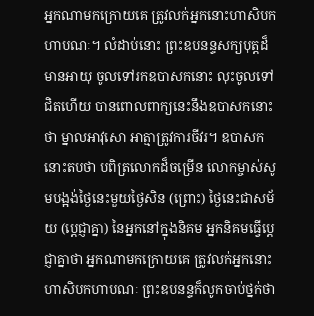អ្នកណាមកក្រោយគេ ត្រូវលក់អ្នកនោះហាសិបកហាបណៈ។ លំដាប់នោះ ព្រះឧបនន្ទសក្យបុត្ដដ៏មានអាយុ ចូលទៅរកឧបាសកនោះ លុះចូលទៅជិតហើយ បានពោលពាក្យនេះនឹងឧបាសកនោះថា ម្នាលអាវុសោ អាត្មាត្រូវការចីវរ។ ឧបាសកនោះតបថា បពិត្រលោកដ៏ចម្រើន លោកម្ចាស់សូមបង្អង់ថ្ងៃនេះមួយថ្ងៃសិន (ព្រោះ) ថ្ងៃនេះជាសម័យ (ប្ដេជ្ញាគ្នា) នៃអ្នកនៅក្នុងនិគម អ្នកនិគមធ្វើប្ដេជ្ញាគ្នាថា អ្នកណាមកក្រោយគេ ត្រូវលក់អ្នកនោះហាសិបកហាបណៈ ព្រះឧបនន្ទក៏លូកចាប់ថ្នក់ថា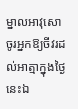ម្នាលអាវុសោ ចូរអ្នកឱ្យចីវរដល់អាត្មាក្នុងថ្ងៃនេះឯ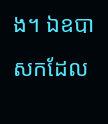ង។ ឯឧបាសកដែល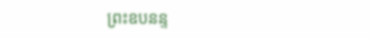ព្រះឧបនន្ទ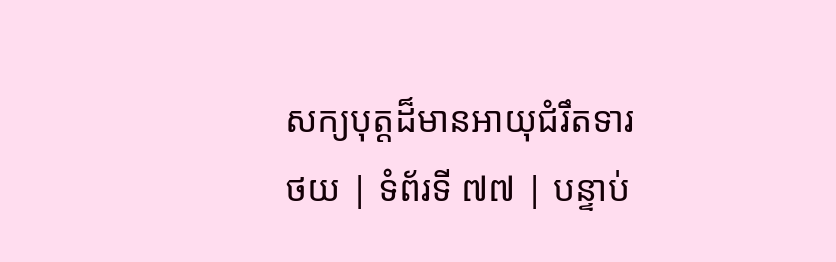សក្យបុត្ដដ៏មានអាយុជំរឹតទារ
ថយ | ទំព័រទី ៧៧ | បន្ទាប់